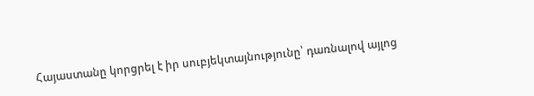Հայաստանը կորցրել է իր սուբյեկտայնությունը՝ դառնալով այլոց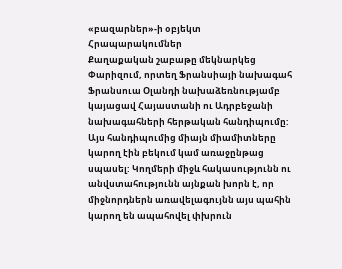«բազարներ»-ի օբյեկտ
Հրապարակումներ
Քաղաքական շաբաթը մեկնարկեց Փարիզում, որտեղ Ֆրանսիայի նախագահ Ֆրանսուա Օլանդի նախաձեռնությամբ կայացավ Հայաստանի ու Ադրբեջանի նախագահների հերթական հանդիպումը: Այս հանդիպումից միայն միամիտները կարող էին բեկում կամ առաջընթաց սպասել: Կողմերի միջև հակասությունն ու անվստահությունն այնքան խորն է, որ միջնորդներն առավելագույնն այս պահին կարող են ապահովել փխրուն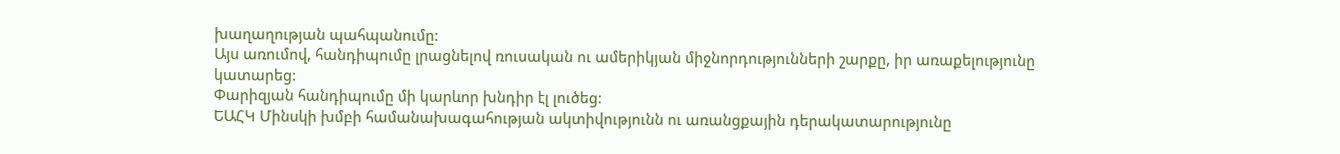խաղաղության պահպանումը:
Այս առումով, հանդիպումը լրացնելով ռուսական ու ամերիկյան միջնորդությունների շարքը, իր առաքելությունը կատարեց:
Փարիզյան հանդիպումը մի կարևոր խնդիր էլ լուծեց:
ԵԱՀԿ Մինսկի խմբի համանախագահության ակտիվությունն ու առանցքային դերակատարությունը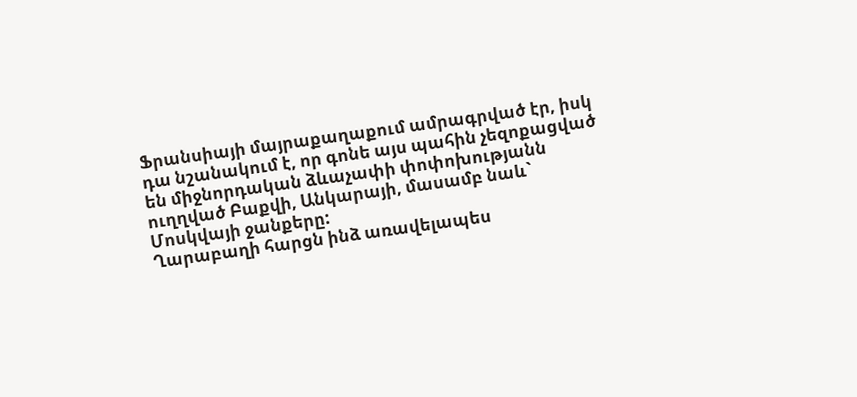Ֆրանսիայի մայրաքաղաքում ամրագրված էր, իսկ դա նշանակում է, որ գոնե այս պահին չեզոքացված են միջնորդական ձևաչափի փոփոխությանն ուղղված Բաքվի, Անկարայի, մասամբ նաև` Մոսկվայի ջանքերը:
Ղարաբաղի հարցն ինձ առավելապես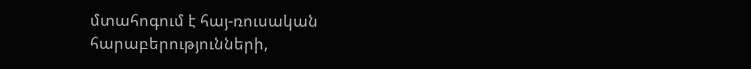մտահոգում է հայ-ռուսական հարաբերությունների,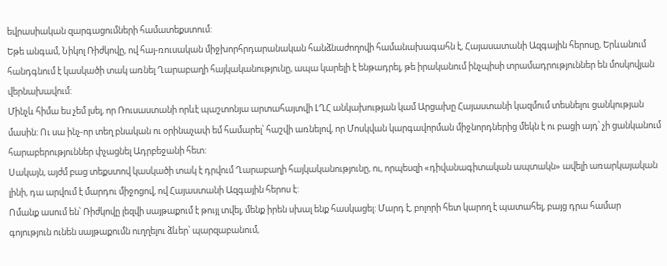եվրասիական զարգացումների համատեքստում:
Եթե անգամ, Նիկոլ Ռիժկովը, ով հայ-ռուսական միջխորհրդարանական հանձնաժողովի համանախագահն է, Հայասատանի Ազգային հերոսը, Երևանում հանդգնում է կասկածի տակ առնել Ղարաբաղի հայկականությունը, ապա կարելի է ենթադրել, թե իրականում ինչպիսի տրամադրություններ են մոսկովյան վերնախավում:
Մինչև հիմա ես չեմ լսել, որ Ռուսաստանի որևէ պաշտոնյա արտահայտվի ԼՂՀ անկախության կամ Արցախը Հայաստանի կազմում տեսնելու ցանկության մասին: Ու սա ինչ-որ տեղ բնական ու օրինաչափ եմ համարել՝ հաշվի առնելով, որ Մոսկվան կարգավորման միջնորդներից մեկն է ու բացի այդ՝ չի ցանկանում հարաբերություններ փչացնել Ադրբեջանի հետ:
Սակայն, այժմ բաց տեքստով կասկածի տակ է դրվում Ղարաբաղի հայկականությունը, ու, որպեսզի «դիվանագիտական ապտակն» ավելի առարկայական լինի, դա արվում է մարդու միջոցով, ով Հայաստանի Ազգային հերոս է:
Ոմանք ասում են՝ Ռիժկովը լեզվի սայթաքում է թույլ տվել, մենք իրեն սխալ ենք հասկացել: Մարդ է, բոլորի հետ կարող է պատահել, բայց դրա համար գոյություն ունեն սայթաքումն ուղղելու ձևեր՝ պարզաբանում,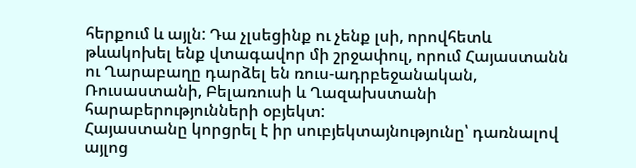հերքում և այլն: Դա չլսեցինք ու չենք լսի, որովհետև թևակոխել ենք վտագավոր մի շրջափուլ, որում Հայաստանն ու Ղարաբաղը դարձել են ռուս-ադրբեջանական, Ռուսաստանի, Բելառուսի և Ղազախստանի հարաբերությունների օբյեկտ:
Հայաստանը կորցրել է իր սուբյեկտայնությունը՝ դառնալով այլոց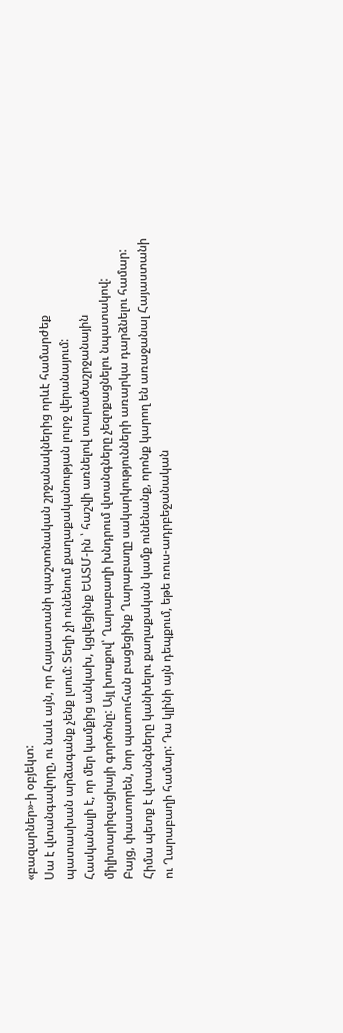«բազարներ»-ի օբյեկտ:
Սա է վտանգավորը, ու նաև այն, որ Հայաստանի պաշտոնական շրջանակներից որևէ համարժեք պատասխան արձագանք չենք լսում: Տեղի չի ունենում քաղաքականության լուրջ վերանայում:
Հասկանալի է, որ մեր կամքից անկախ, կցվեցինք ԵԱՏՄ-ին ՝ հաշվի առնելով տարածաշրջանային միլիտարիզացիայի գործոնը: Այլ խոսքով՝ Ղարաբաղի խնդրում վտանգները չեզոքացնելու նպատակով:
Բայց, փաստորեն, նոր պատուհան բացեցինք Ղարաբաղը սակարկությունների առարկա դարձնելու համար:
Հիմա պետք է վտանգները կանխելու քաղաքական կամք ունենանք, որոնք կարող են առաջանալ Հայաստանի ու Ղարաբաղի համար: Դա կլինի այն դեպքում, եթե ռուս-ադրբեջանական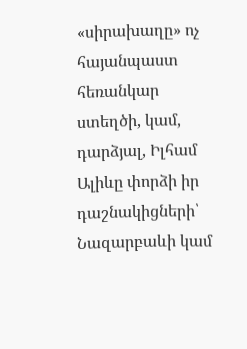«սիրախաղը» ոչ հայանպաստ հեռանկար ստեղծի, կամ, դարձյալ, Իլհամ Ալիևը փորձի իր դաշնակիցների՝ Նազարբաևի կամ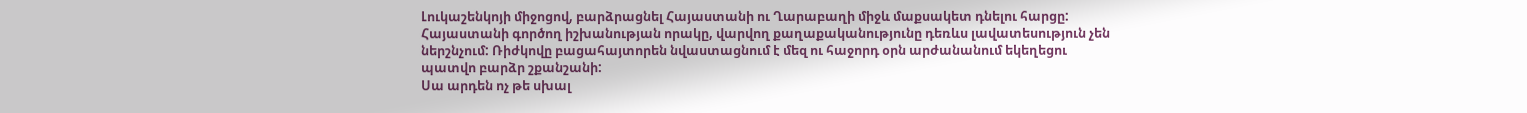Լուկաշենկոյի միջոցով, բարձրացնել Հայաստանի ու Ղարաբաղի միջև մաքսակետ դնելու հարցը:
Հայաստանի գործող իշխանության որակը, վարվող քաղաքականությունը դեռևս լավատեսություն չեն ներշնչում: Ռիժկովը բացահայտորեն նվաստացնում է մեզ ու հաջորդ օրն արժանանում եկեղեցու պատվո բարձր շքանշանի:
Սա արդեն ոչ թե սխալ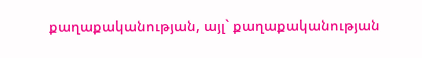քաղաքականության, այլ` քաղաքականության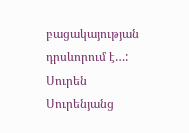բացակայության դրսևորում է…:
Սուրեն Սուրենյանց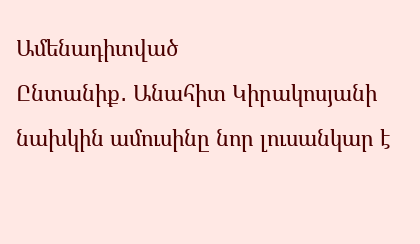Ամենադիտված
Ընտանիք․ Անահիտ Կիրակոսյանի նախկին ամուսինը նոր լուսանկար է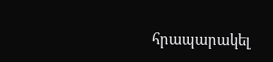հրապարակել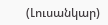(Լուսանկար)